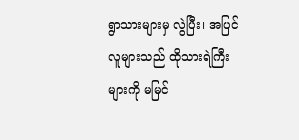ရွာသားများမှ လွဲပြီး၊ အပြင်လူများသည် ထိုသားရဲကြီးများကို မမြင်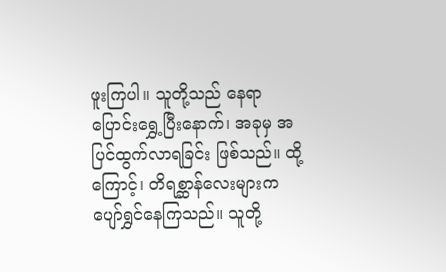ဖူးကြပါ။ သူတို့သည် နေရာပြောင်းရွှေ့ပြီးနောက်၊ အခုမှ အပြင်ထွက်လာရခြင်း ဖြစ်သည်။ ထို့ကြောင့်၊ တိရစ္ဆာန်လေးများက ပျော်ရွှင်နေကြသည်။ သူတို့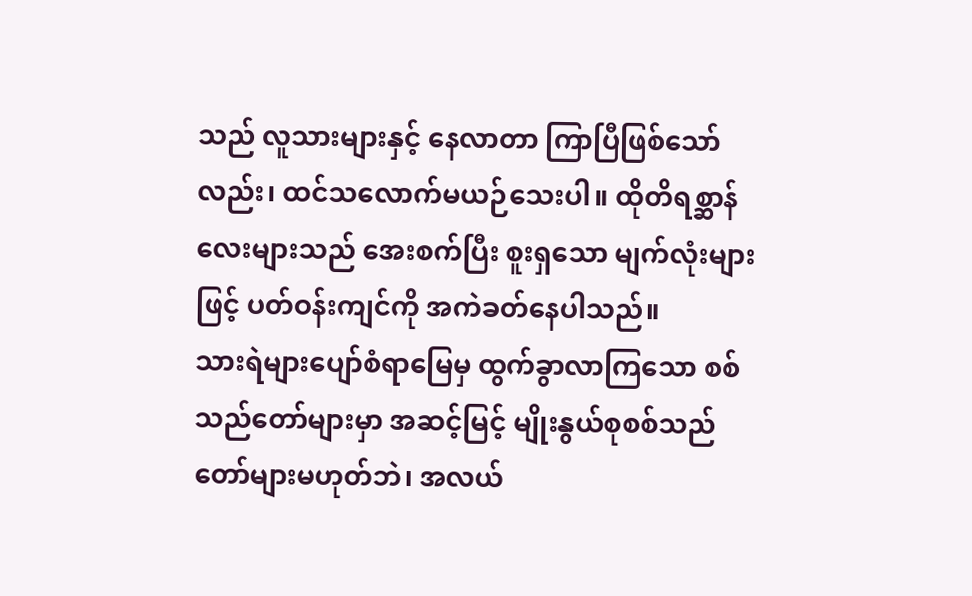သည် လူသားများနှင့် နေလာတာ ကြာပြီဖြစ်သော်လည်း၊ ထင်သလောက်မယဉ်သေးပါ။ ထိုတိရစ္ဆာန်လေးများသည် အေးစက်ပြီး စူးရှသော မျက်လုံးများဖြင့် ပတ်ဝန်းကျင်ကို အကဲခတ်နေပါသည်။
သားရဲများပျော်စံရာမြေမှ ထွက်ခွာလာကြသော စစ်သည်တော်များမှာ အဆင့်မြင့် မျိုးနွယ်စုစစ်သည်တော်များမဟုတ်ဘဲ၊ အလယ်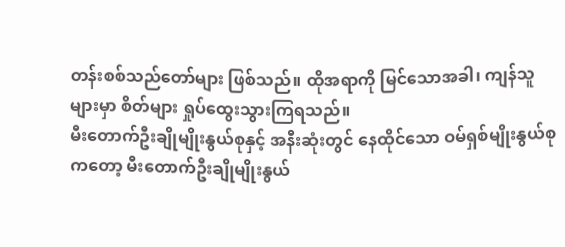တန်းစစ်သည်တော်များ ဖြစ်သည်။ ထိုအရာကို မြင်သောအခါ၊ ကျန်သူများမှာ စိတ်များ ရှုပ်ထွေးသွားကြရသည်။
မီးတောက်ဦးချိုမျိုးနွယ်စုနှင့် အနီးဆုံးတွင် နေထိုင်သော ဝမ်ရှစ်မျိုးနွယ်စုကတော့ မီးတောက်ဦးချိုမျိုးနွယ်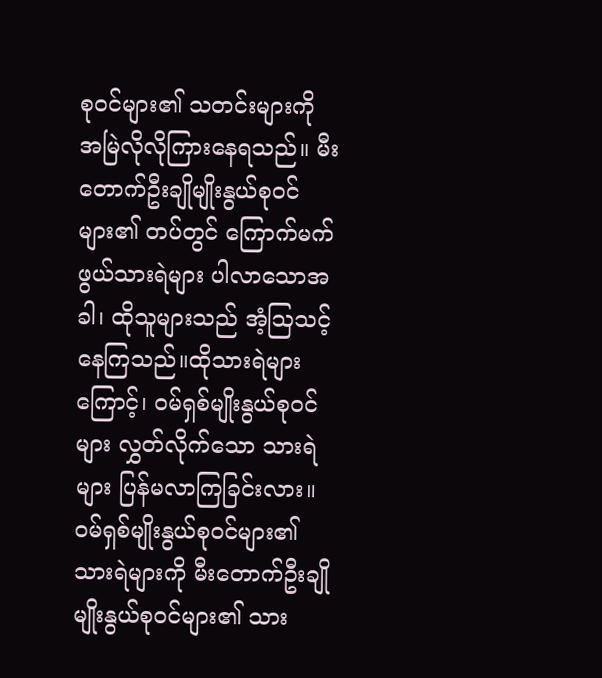စုဝင်များ၏ သတင်းများကို အမြဲလိုလိုကြားနေရသည်။ မီးတောက်ဦးချိုမျိုးနွယ်စုဝင်များ၏ တပ်တွင် ကြောက်မက်ဖွယ်သားရဲများ ပါလာသောအခါ၊ ထိုသူများသည် အံ့ဩသင့်နေကြသည်။ထိုသားရဲများကြောင့်၊ ဝမ်ရှစ်မျိုးနွယ်စုဝင်များ လွှတ်လိုက်သော သားရဲများ ပြန်မလာကြခြင်းလား။ ဝမ်ရှစ်မျိုးနွယ်စုဝင်များ၏ သားရဲများကို မီးတောက်ဦးချိုမျိုးနွယ်စုဝင်များ၏ သား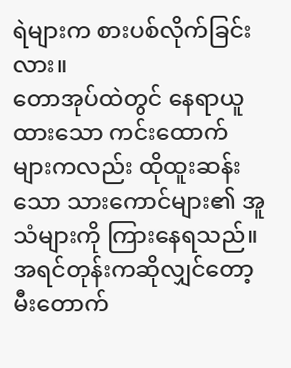ရဲများက စားပစ်လိုက်ခြင်းလား။
တောအုပ်ထဲတွင် နေရာယူထားသော ကင်းထောက်များကလည်း ထိုထူးဆန်းသော သားကောင်များ၏ အူသံများကို ကြားနေရသည်။ အရင်တုန်းကဆိုလျှင်တော့ မီးတောက်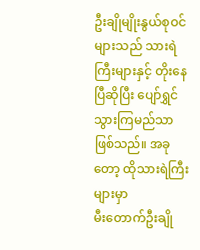ဦးချိုမျိုးနွယ်စုဝင်များသည် သားရဲကြီးများနှင့် တိုးနေပြီဆိုပြီး ပျော်ရွှင်သွားကြမည်သာ ဖြစ်သည်။ အခုတော့ ထိုသားရဲကြီးများမှာ
မီးတောက်ဦးချို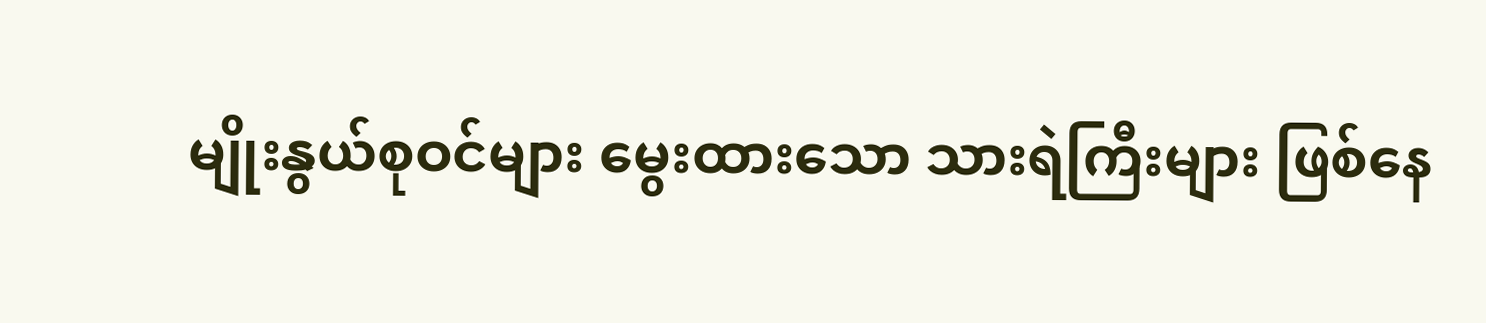မျိုးနွယ်စုဝင်များ မွေးထားသော သားရဲကြီးများ ဖြစ်နေ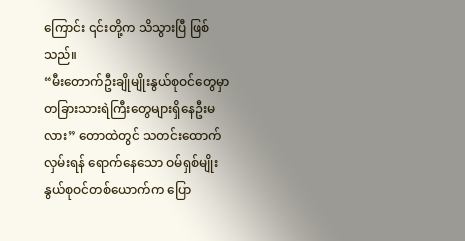ကြောင်း ၎င်းတို့က သိသွားပြီ ဖြစ်သည်။
“မီးတောက်ဦးချိုမျိုးနွယ်စုဝင်တွေမှာ တခြားသားရဲကြီးတွေများရှိနေဦးမလား” တောထဲတွင် သတင်းထောက်လှမ်းရန် ရောက်နေသော ဝမ်ရှစ်မျိုးနွယ်စုဝင်တစ်ယောက်က ပြော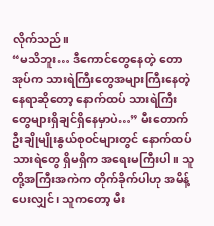လိုက်သည်။
“မသိဘူး… ဒီကောင်တွေနေတဲ့ တောအုပ်က သားရဲကြီးတွေအများကြီးနေတဲ့ နေရာဆိုတော့ နောက်ထပ် သားရဲကြီးတွေများရှိချင်ရှိနေမှာပဲ…” မီးတောက်ဦးချိုမျိုးနွယ်စုဝင်များတွင် နောက်ထပ်သားရဲတွေ ရှိမရှိက အရေးမကြီးပါ။ သူတို့အကြီးအကဲက တိုက်ခိုက်ပါဟု အမိန့်ပေးလျှင်၊ သူကတော့ မီး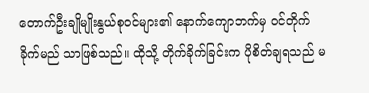တောက်ဦးချိုမျိုးနွယ်စုဝင်များ၏ နောက်ကျောဘက်မှ ဝင်တိုက်ခိုက်မည် သာဖြစ်သည်။ ထိုသို့ တိုက်ခိုက်ခြင်းက ပိုစိတ်ချရသည် မ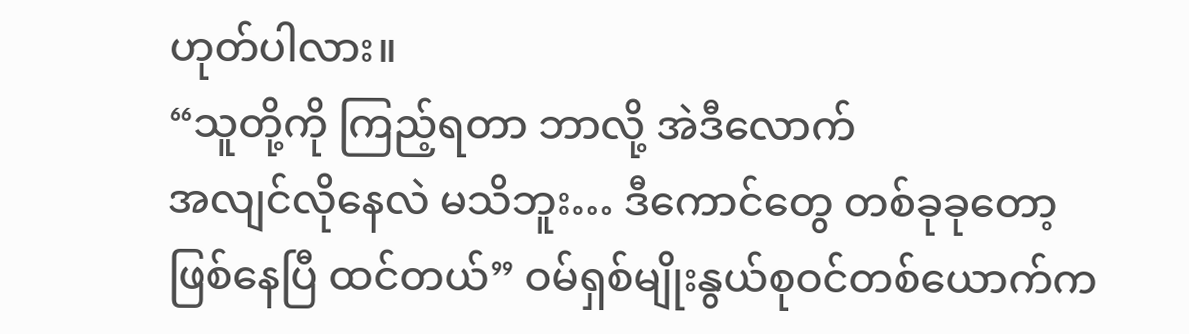ဟုတ်ပါလား။
“သူတို့ကို ကြည့်ရတာ ဘာလို့ အဲဒီလောက်
အလျင်လိုနေလဲ မသိဘူး… ဒီကောင်တွေ တစ်ခုခုတော့ ဖြစ်နေပြီ ထင်တယ်” ဝမ်ရှစ်မျိုးနွယ်စုဝင်တစ်ယောက်က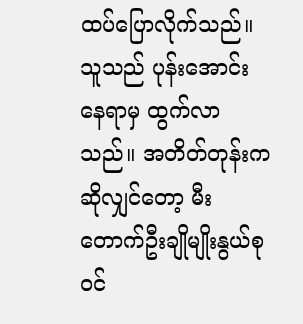ထပ်ပြောလိုက်သည်။ သူသည် ပုန်းအောင်းနေရာမှ ထွက်လာသည်။ အတိတ်တုန်းကဆိုလျှင်တော့ မီးတောက်ဦးချိုမျိုးနွယ်စုဝင်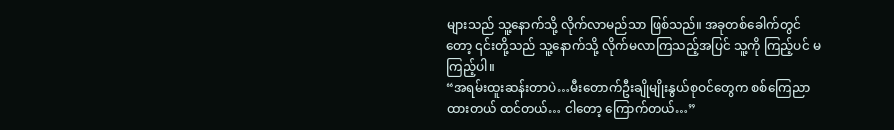များသည် သူ့နောက်သို့ လိုက်လာမည်သာ ဖြစ်သည်။ အခုတစ်ခေါက်တွင်တော့ ၎င်းတို့သည် သူ့နောက်သို့ လိုက်မလာကြသည့်အပြင် သူ့ကို ကြည့်ပင် မကြည့်ပါ။
“အရမ်းထူးဆန်းတာပဲ…မီးတောက်ဦးချိုမျိုးနွယ်စုဝင်တွေက စစ်ကြေညာထားတယ် ထင်တယ်… ငါတော့ ကြောက်တယ်…”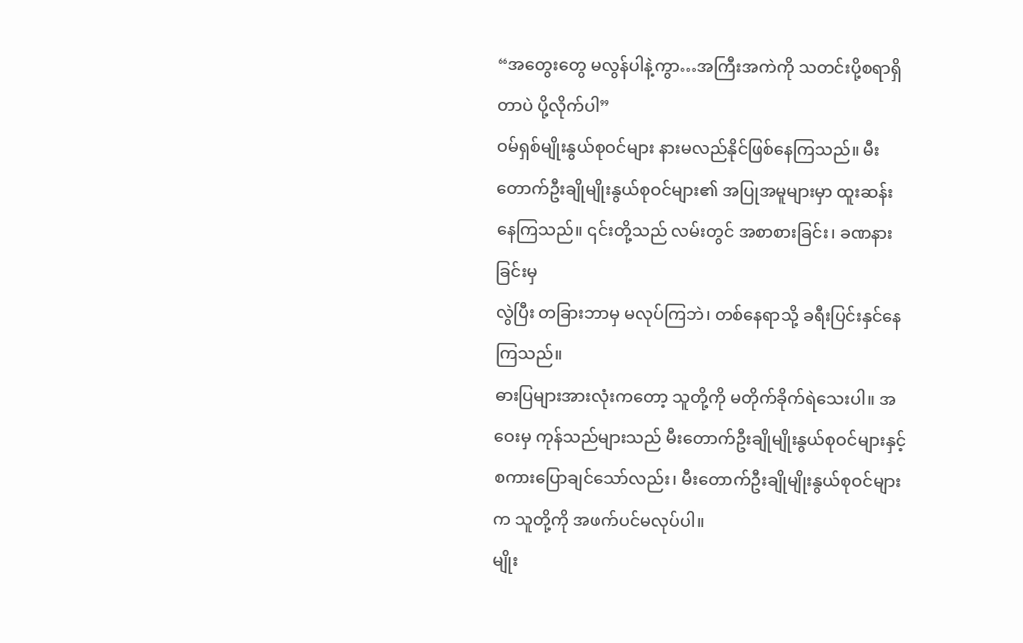“အတွေးတွေ မလွန်ပါနဲ့ကွာ…အကြီးအကဲကို သတင်းပို့စရာရှိတာပဲ ပို့လိုက်ပါ”
ဝမ်ရှစ်မျိုးနွယ်စုဝင်များ နားမလည်နိုင်ဖြစ်နေကြသည်။ မီးတောက်ဦးချိုမျိုးနွယ်စုဝင်များ၏ အပြုအမူများမှာ ထူးဆန်းနေကြသည်။ ၎င်းတို့သည် လမ်းတွင် အစာစားခြင်း၊ ခဏနားခြင်းမှ
လွဲပြီး တခြားဘာမှ မလုပ်ကြဘဲ၊ တစ်နေရာသို့ ခရီးပြင်းနှင်နေကြသည်။
ဓားပြများအားလုံးကတော့ သူတို့ကို မတိုက်ခိုက်ရဲသေးပါ။ အဝေးမှ ကုန်သည်များသည် မီးတောက်ဦးချိုမျိုးနွယ်စုဝင်များနှင့် စကားပြောချင်သော်လည်း၊ မီးတောက်ဦးချိုမျိုးနွယ်စုဝင်များက သူတို့ကို အဖက်ပင်မလုပ်ပါ။
မျိုး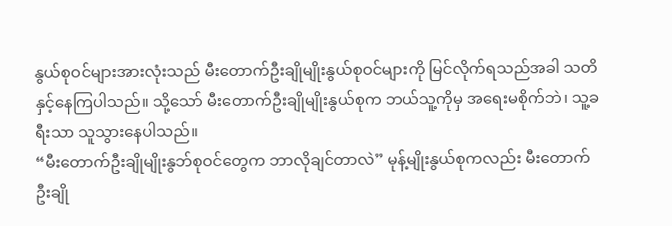နွယ်စုဝင်များအားလုံးသည် မီးတောက်ဦးချိုမျိုးနွယ်စုဝင်များကို မြင်လိုက်ရသည်အခါ သတိနှင့်နေကြပါသည်။ သို့သော် မီးတောက်ဦးချိုမျိုးနွယ်စုက ဘယ်သူ့ကိုမှ အရေးမစိုက်ဘဲ၊ သူ့ခရီးသာ သူသွားနေပါသည်။
“မီးတောက်ဦးချိုမျိုးနွဘ်စုဝင်တွေက ဘာလိုချင်တာလဲ” မုန့်မျိုးနွယ်စုကလည်း မီးတောက်ဦးချို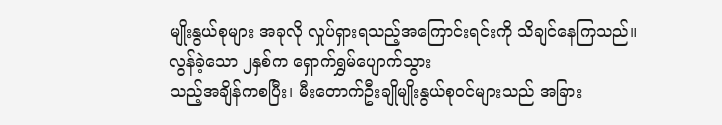မျိုးနွယ်စုများ အခုလို လှုပ်ရှားရသည့်အကြောင်းရင်းကို သိချင်နေကြသည်။
လွန်ခဲ့သော ၂နှစ်က ရှောက်ရွှမ်ပျောက်သွား
သည့်အချိန်ကစပြီး၊ မီးတောက်ဦးချိုမျိုးနွယ်စုဝင်များသည် အခြား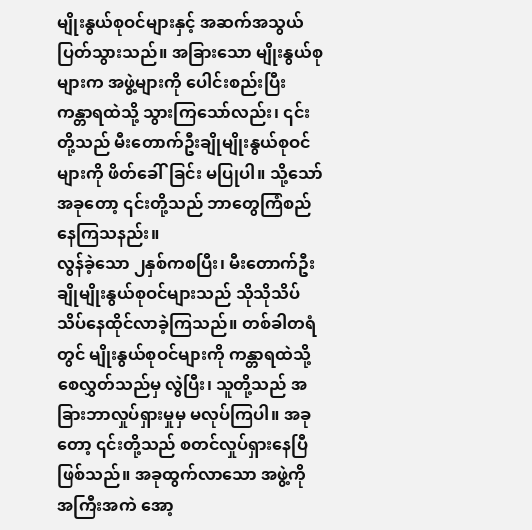မျိုးနွယ်စုဝင်များနှင့် အဆက်အသွယ် ပြတ်သွားသည်။ အခြားသော မျိုးနွယ်စုများက အဖွဲ့များကို ပေါင်းစည်းပြီး ကန္တာရထဲသို့ သွားကြသော်လည်း၊ ၎င်းတို့သည် မီးတောက်ဦးချိုမျိုးနွယ်စုဝင်များကို ဖိတ်ခေါ်ခြင်း မပြုပါ။ သို့သော် အခုတော့ ၎င်းတို့သည် ဘာတွေကြံစည်နေကြသနည်း။
လွန်ခဲ့သော ၂နှစ်ကစပြီး၊ မီးတောက်ဦးချိုမျိုးနွယ်စုဝင်များသည် သိုသိုသိပ်သိပ်နေထိုင်လာခဲ့ကြသည်။ တစ်ခါတရံတွင် မျိုးနွယ်စုဝင်များကို ကန္တာရထဲသို့ စေလွှတ်သည်မှ လွဲပြီး၊ သူတို့သည် အခြားဘာလှုပ်ရှားမှုမှ မလုပ်ကြပါ။ အခုတော့ ၎င်းတို့သည် စတင်လှုပ်ရှားနေပြီဖြစ်သည်။ အခုထွက်လာသော အဖွဲ့ကို အကြီးအကဲ အော့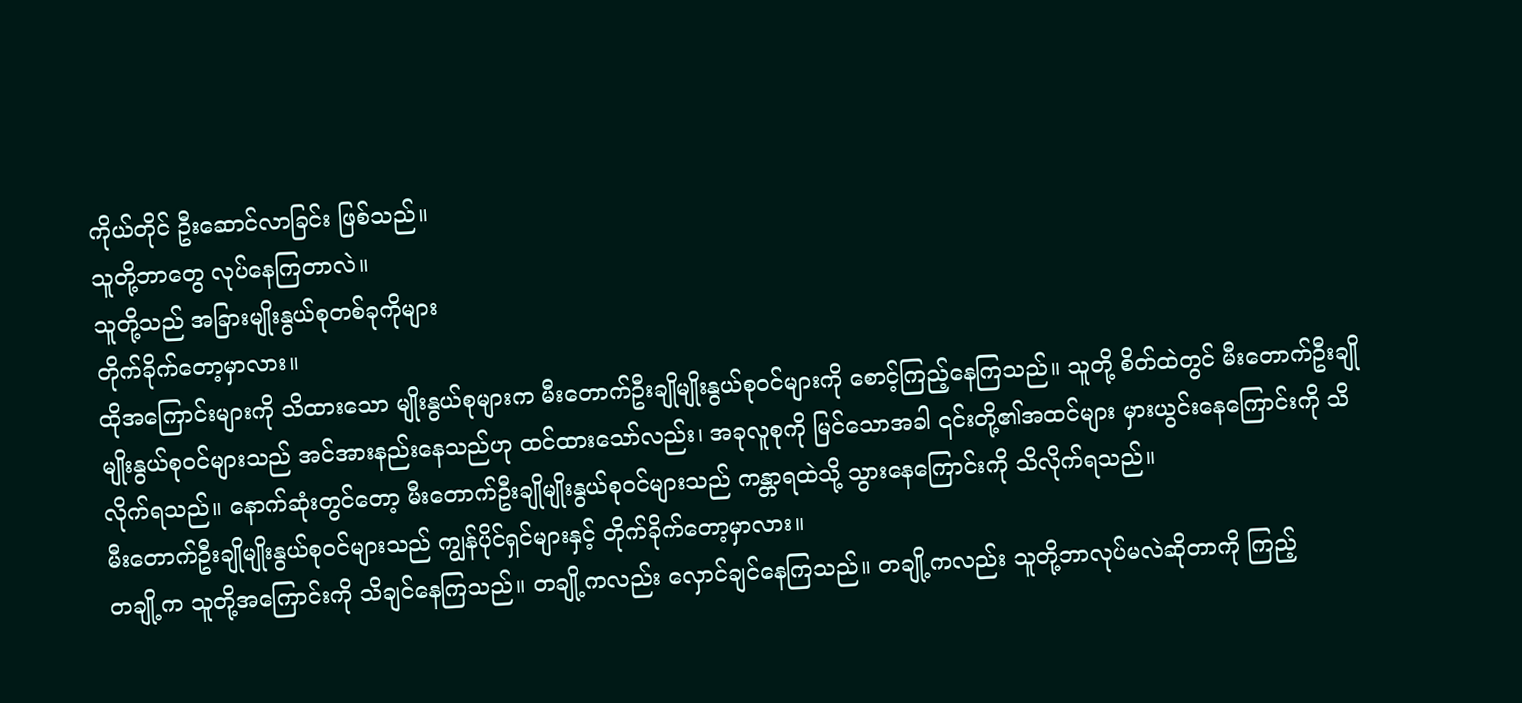ကိုယ်တိုင် ဦးဆောင်လာခြင်း ဖြစ်သည်။
သူတို့ဘာတွေ လုပ်နေကြတာလဲ။
သူတို့သည် အခြားမျိုးနွယ်စုတစ်ခုကိုများ
တိုက်ခိုက်တော့မှာလား။
ထိုအကြောင်းများကို သိထားသော မျိုးနွယ်စုများက မီးတောက်ဦးချိုမျိုးနွယ်စုဝင်များကို စောင့်ကြည့်နေကြသည်။ သူတို့ စိတ်ထဲတွင် မီးတောက်ဦးချိုမျိုးနွယ်စုဝင်များသည် အင်အားနည်းနေသည်ဟု ထင်ထားသော်လည်း၊ အခုလူစုကို မြင်သောအခါ ၎င်းတို့၏အထင်များ မှားယွင်းနေကြောင်းကို သိလိုက်ရသည်။ နောက်ဆုံးတွင်တော့ မီးတောက်ဦးချိုမျိုးနွယ်စုဝင်များသည် ကန္တာရထဲသို့ သွားနေကြောင်းကို သိလိုက်ရသည်။
မီးတောက်ဦးချိုမျိုးနွယ်စုဝင်များသည် ကျွန်ပိုင်ရှင်များနှင့် တိုက်ခိုက်တော့မှာလား။
တချို့က သူတို့အကြောင်းကို သိချင်နေကြသည်။ တချို့ကလည်း လှောင်ချင်နေကြသည်။ တချို့ကလည်း သူတို့ဘာလုပ်မလဲဆိုတာကို ကြည့်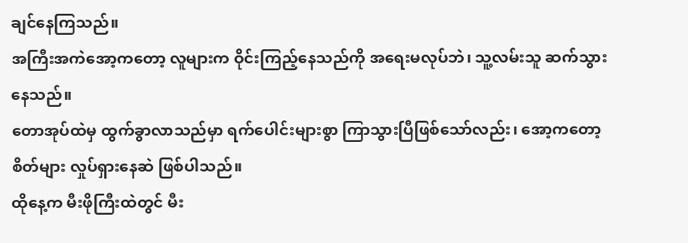ချင်နေကြသည်။
အကြီးအကဲအော့ကတော့ လူများက ဝိုင်းကြည့်နေသည်ကို အရေးမလုပ်ဘဲ၊ သူ့လမ်းသူ ဆက်သွားနေသည်။
တောအုပ်ထဲမှ ထွက်ခွာလာသည်မှာ ရက်ပေါင်းများစွာ ကြာသွားပြီဖြစ်သော်လည်း၊ အော့ကတော့ စိတ်များ လှုပ်ရှားနေဆဲ ဖြစ်ပါသည်။
ထိုနေ့က မီးဖိုကြီးထဲတွင် မီး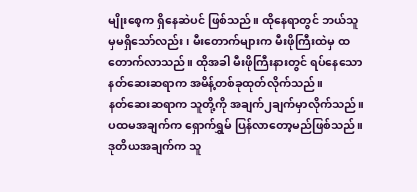မျိုးစေ့က ရှိနေဆဲပင် ဖြစ်သည်။ ထိုနေရာတွင် ဘယ်သူမှမရှိသော်လည်း၊ မီးတောက်များက မီးဖိုကြီးထဲမှ ထတောက်လာသည်။ ထိုအခါ မီးဖိုကြီးနားတွင် ရပ်နေသော နတ်ဆေးဆရာက အမိန့်တစ်ခုထုတ်လိုက်သည်။
နတ်ဆေးဆရာက သူတို့ကို အချက်၂ချက်မှာလိုက်သည်။ ပထမအချက်က ရှောက်ရွှမ် ပြန်လာတော့မည်ဖြစ်သည်။ ဒုတိယအချက်က သူ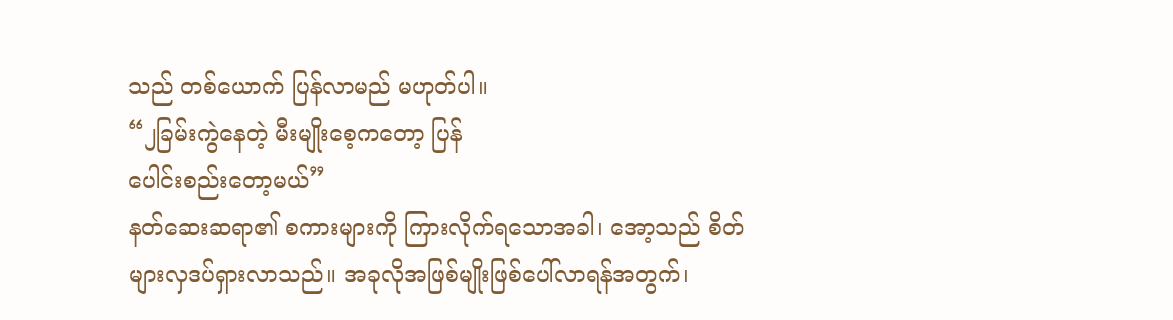သည် တစ်ယောက် ပြန်လာမည် မဟုတ်ပါ။
“၂ခြမ်းကွဲနေတဲ့ မီးမျိုးစေ့ကတော့ ပြန်
ပေါင်းစည်းတော့မယ်”
နတ်ဆေးဆရာ၏ စကားများကို ကြားလိုက်ရသောအခါ၊ အော့သည် စိတ်များလှဒပ်ရှားလာသည်။ အခုလိုအဖြစ်မျိုးဖြစ်ပေါ်လာရန်အတွက်၊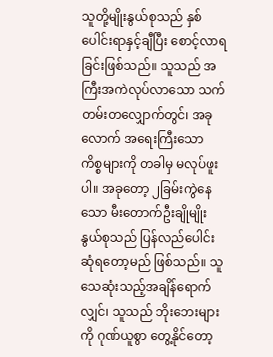သူတို့မျိုးနွယ်စုသည် နှစ်ပေါင်းရာနှင့်ချီပြီး စောင့်လာရခြင်းဖြစ်သည်။ သူသည် အကြီးအကဲလုပ်လာသော သက်တမ်းတလျှောက်တွင်၊ အခုလောက် အရေးကြီးသော ကိစ္စများကို တခါမှ မလုပ်ဖူးပါ။ အခုတော့ ၂ခြမ်းကွဲနေသော မီးတောက်ဦးချိုမျိုးနွယ်စုသည် ပြန်လည်ပေါင်းဆုံရတော့မည် ဖြစ်သည်။ သူသေဆုံးသည့်အချိန်ရောက်လျှင်၊ သူသည် ဘိုးဘေးများကို ဂုဏ်ယူစွာ တွေ့နိုင်တော့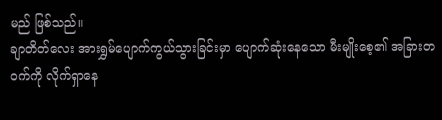မည် ဖြစ်သည်။
ချာတိတ်လေး အားရွှမ်ပျောက်ကွယ်သွားခြင်းမှာ ပျောက်ဆုံးနေသော မီးမျိုးစေ့၏ အခြားတဝက်ကို လိုက်ရှာနေ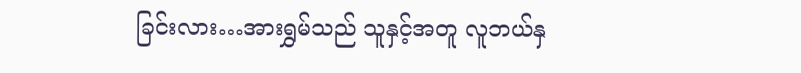ခြင်းလား…အားရွှမ်သည် သူနှင့်အတူ လူဘယ်နှ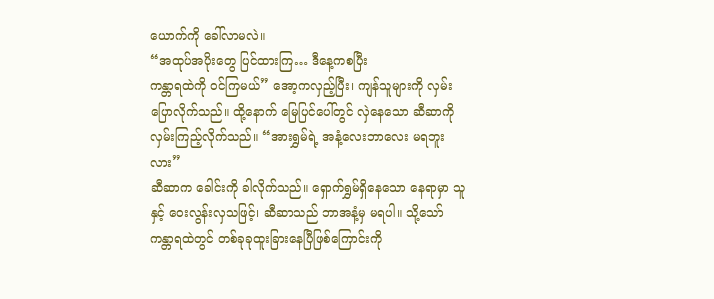ယောက်ကို ခေါ်လာမလဲ။
“အထုပ်အပိုးတွေ ပြင်ထားကြ… ဒီနေ့ကစပြီး
ကန္တာရထဲကို ဝင်ကြမယ်” အော့ကလှည့်ပြီး၊ ကျန်သူများကို လှမ်းပြောလိုက်သည်။ ထို့နောက် မြေပြင်ပေါ်တွင် လှဲနေသော ဆီဆာကို လှမ်းကြည့်လိုက်သည်။ “အားရွှမ်ရဲ့ အနံ့လေးဘာလေး မရဘူးလား”
ဆီဆာက ခေါင်းကို ခါလိုက်သည်။ ရှောက်ရွှမ်ရှိနေသော နေရာမှာ သူနှင့် ဝေးလွန်းလှသဖြင့်၊ ဆီဆာသည် ဘာအနံ့မှ မရပါ။ သို့သော် ကန္တာရထဲတွင် တစ်ခုခုထူးခြားနေပြီဖြစ်ကြောင်းကို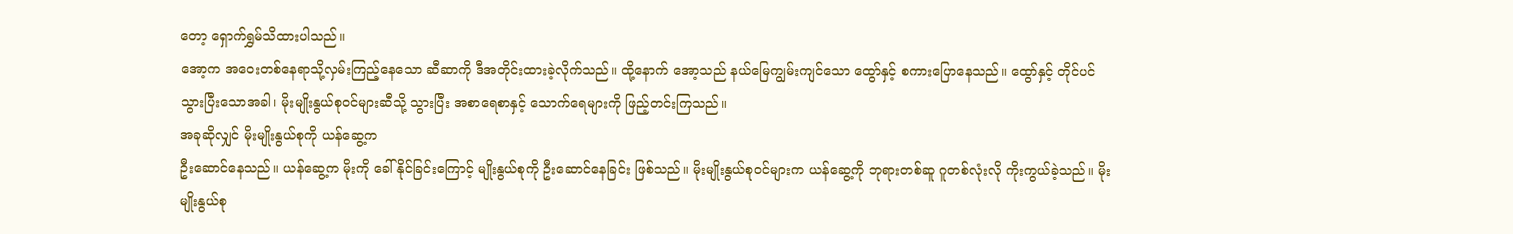တော့ ရှောက်ရွှမ်သိထားပါသည်။
အော့က အဝေးတစ်နေရာသို့လှမ်းကြည့်နေသော ဆီဆာကို ဒီအတိုင်းထားခဲ့လိုက်သည်။ ထို့နောက် အော့သည် နယ်မြေကျွမ်းကျင်သော ထွော်နှင့် စကားပြောနေသည်။ ထွော်နှင့် တိုင်ပင်သွားပြီးသောအခါ၊ မိုးမျိုးနွယ်စုဝင်များဆီသို့ သွားပြီး အစာရေစာနှင့် သောက်ရေများကို ဖြည့်တင်းကြသည်။
အခုဆိုလျှင် မိုးမျိုးနွယ်စုကို ယန်ဆွေ့က
ဦးဆောင်နေသည်။ ယန်ဆွေ့က မိုးကို ခေါ်နိုင်ခြင်းကြောင့် မျိုးနွယ်စုကို ဦးဆောင်နေခြင်း ဖြစ်သည်။ မိုးမျိုးနွယ်စုဝင်များက ယန်ဆွေ့ကို ဘုရားတစ်ဆူ ဂူတစ်လုံးလို ကိုးကွယ်ခဲ့သည်။ မိုးမျိုးနွယ်စု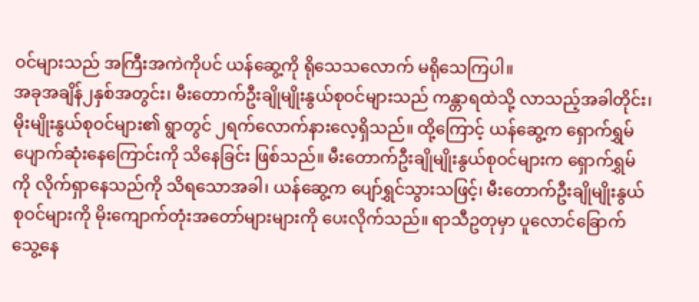ဝင်များသည် အကြီးအကဲကိုပင် ယန်ဆွေ့ကို ရိုသေသလောက် မရိုသေကြပါ။
အခုအချိန်၂နှစ်အတွင်း၊ မီးတောက်ဦးချိုမျိုးနွယ်စုဝင်များသည် ကန္တာရထဲသို့ လာသည့်အခါတိုင်း၊ မိုးမျိုးနွယ်စုဝင်များ၏ ရွာတွင် ၂ရက်လောက်နားလေ့ရှိသည်။ ထို့ကြောင့် ယန်ဆွေ့က ရှောက်ရွှမ်ပျောက်ဆုံးနေကြောင်းကို သိနေခြင်း ဖြစ်သည်။ မီးတောက်ဦးချိုမျိုးနွယ်စုဝင်များက ရှောက်ရွှမ်ကို လိုက်ရှာနေသည်ကို သိရသောအခါ၊ ယန်ဆွေ့က ပျော်ရွှင်သွားသဖြင့်၊ မီးတောက်ဦးချိုမျိုးနွယ်စုဝင်များကို မိုးကျောက်တုံးအတော်များများကို ပေးလိုက်သည်။ ရာသီဥတုမှာ ပူလောင်ခြောက်သွေ့နေ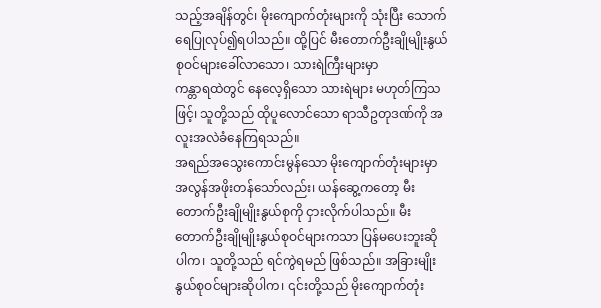သည့်အချိန်တွင်၊ မိုးကျောက်တုံးများကို သုံးပြီး သောက်ရေပြုလုပ်၍ရပါသည်။ ထို့ပြင် မီးတောက်ဦးချိုမျိုးနွယ်စုဝင်များခေါ်လာသော၊ သားရဲကြီးများမှာ
ကန္တာရထဲတွင် နေလေ့ရှိသော သားရဲများ မဟုတ်ကြသဖြင့်၊ သူတို့သည် ထိုပူလောင်သော ရာသီဥတုဒဏ်ကို အလူးအလဲခံနေကြရသည်။
အရည်အသွေးကောင်းမွန်သော မိုးကျောက်တုံးများမှာ အလွန်အဖိုးတန်သော်လည်း၊ ယန်ဆွေ့ကတော့ မီးတောက်ဦးချိုမျိုးနွယ်စုကို ငှားလိုက်ပါသည်။ မီးတောက်ဦးချိုမျိုးနွယ်စုဝင်များကသာ ပြန်မပေးဘူးဆိုပါက၊ သူတို့သည် ရင်ကွဲရမည် ဖြစ်သည်။ အခြားမျိုးနွယ်စုဝင်များဆိုပါက၊ ၎င်းတို့သည် မိုးကျောက်တုံး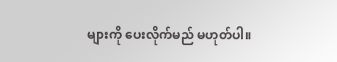များကို ပေးလိုက်မည် မဟုတ်ပါ။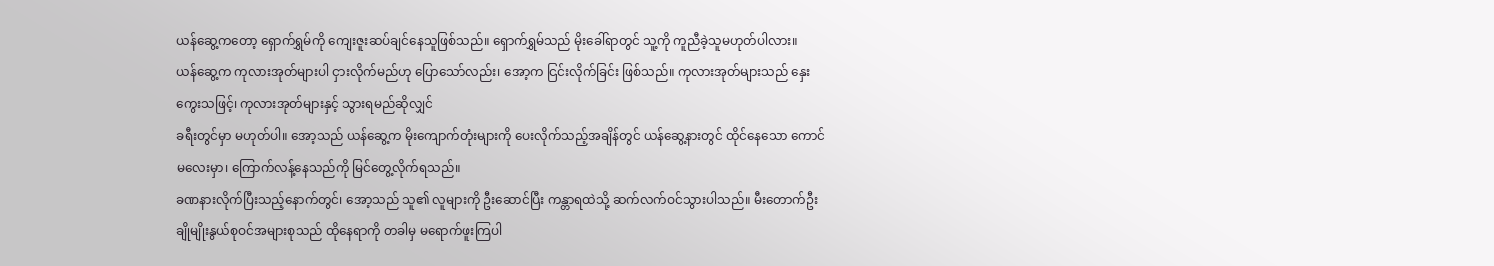ယန်ဆွေ့ကတော့ ရှောက်ရွှမ်ကို ကျေးဇူးဆပ်ချင်နေသူဖြစ်သည်။ ရှောက်ရွှမ်သည် မိုးခေါ်ရာတွင် သူ့ကို ကူညီခဲ့သူမဟုတ်ပါလား။
ယန်ဆွေ့က ကုလားအုတ်များပါ ငှားလိုက်မည်ဟု ပြောသော်လည်း၊ အော့က ငြင်းလိုက်ခြင်း ဖြစ်သည်။ ကုလားအုတ်များသည် နှေးကွေးသဖြင့်၊ ကုလားအုတ်များနှင့် သွားရမည်ဆိုလျှင်
ခရီးတွင်မှာ မဟုတ်ပါ။ အော့သည် ယန်ဆွေ့က မိုးကျောက်တုံးများကို ပေးလိုက်သည့်အချိန်တွင် ယန်ဆွေ့နားတွင် ထိုင်နေသော ကောင်မလေးမှာ၊ ကြောက်လန့်နေသည်ကို မြင်တွေ့လိုက်ရသည်။
ခဏနားလိုက်ပြီးသည့်နောက်တွင်၊ အော့သည် သူ၏ လူများကို ဦးဆောင်ပြီး ကန္တာရထဲသို့ ဆက်လက်ဝင်သွားပါသည်။ မီးတောက်ဦးချိုမျိုးနွယ်စုဝင်အများစုသည် ထိုနေရာကို တခါမှ မရောက်ဖူးကြပါ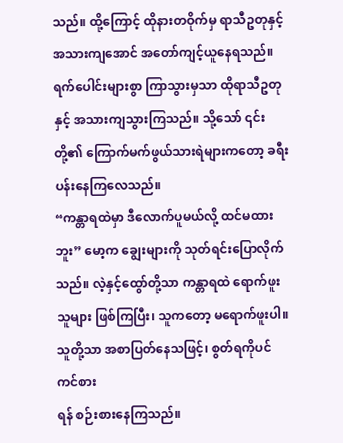သည်။ ထို့ကြောင့် ထိုနားတဝိုက်မှ ရာသီဥတုနှင့် အသားကျအောင် အတော်ကျင့်ယူနေရသည်။ ရက်ပေါင်းများစွာ ကြာသွားမှသာ ထိုရာသီဥတုနှင့် အသားကျသွားကြသည်။ သို့သော် ၎င်းတို့၏ ကြောက်မက်ဖွယ်သားရဲများကတော့ ခရီးပန်းနေကြလေသည်။
“ကန္တာရထဲမှာ ဒီလောက်ပူမယ်လို့ ထင်မထားဘူး” မော့က ချွေးများကို သုတ်ရင်းပြောလိုက်သည်။ လဲ့နှင့်ထွော်တို့သာ ကန္တာရထဲ ရောက်ဖူးသူများ ဖြစ်ကြပြီး၊ သူကတော့ မရောက်ဖူးပါ။ သူတို့သာ အစာပြတ်နေသဖြင့်၊ စွတ်ရကိုပင် ကင်စား
ရန် စဉ်းစားနေကြသည်။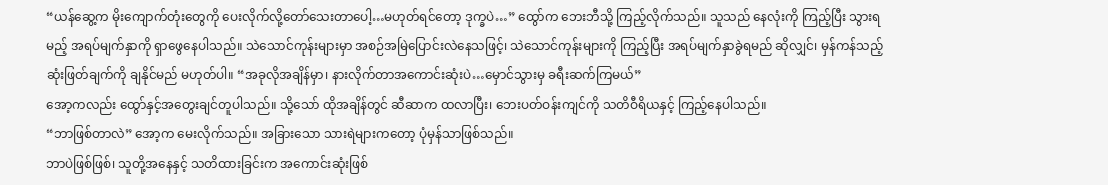“ယန်ဆွေ့က မိုးကျောက်တုံးတွေကို ပေးလိုက်လို့တော်သေးတာပေါ့…မဟုတ်ရင်တော့ ဒုက္ခပဲ…” ထွော်က ဘေးဘီသို့ ကြည့်လိုက်သည်။ သူသည် နေလုံးကို ကြည့်ပြီး သွားရမည့် အရပ်မျက်နှာကို ရှာဖွေနေပါသည်။ သဲသောင်ကုန်းများမှာ အစဉ်အမြဲပြောင်းလဲနေသဖြင့်၊ သဲသောင်ကုန်းများကို ကြည့်ပြီး အရပ်မျက်နှာခွဲရမည် ဆိုလျှင်၊ မှန်ကန်သည့် ဆုံးဖြတ်ချက်ကို ချနိုင်မည် မဟုတ်ပါ။ “အခုလိုအချိန်မှာ၊ နားလိုက်တာအကောင်းဆုံးပဲ…မှောင်သွားမှ ခရီးဆက်ကြမယ်”
အော့ကလည်း ထွော်နှင့်အတွေးချင်တူပါသည်။ သို့သော် ထိုအချိန်တွင် ဆီဆာက ထလာပြီး၊ ဘေးပတ်ဝန်းကျင်ကို သတိဝီရိယနှင့် ကြည့်နေပါသည်။
“ဘာဖြစ်တာလဲ” အော့က မေးလိုက်သည်။ အခြားသော သားရဲများကတော့ ပုံမှန်သာဖြစ်သည်။
ဘာပဲဖြစ်ဖြစ်၊ သူတို့အနေနှင့် သတိထားခြင်းက အကောင်းဆုံးဖြစ်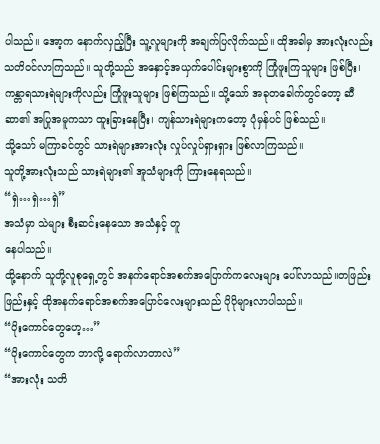ပါသည်။ အော့က နောက်လှည့်ပြီး သူ့လူများကို အချက်ပြလိုက်သည်။ ထိုအခါမှ အားလုံးလည်း သတိဝင်လာကြသည်။ သူတို့သည် အနှောင့်အယှက်ပေါင်းများစွာကို ကြုံဖူးကြသူများ ဖြစ်ပြီး၊ ကန္တာရသားရဲများကိုလည်း ကြုံဖူးသူများ ဖြစ်ကြသည်။ သို့သော် အခုတခေါက်တွင်တော့ ဆီဆာ၏ အပြုအမူကသာ ထူးခြားနေပြီး၊ ကျန်သားရဲများကတော့ ပုံမှန်ပင် ဖြစ်သည်။
သို့သော် မကြာခင်တွင် သားရဲများအားလုံး လှုပ်လှုပ်ရှားရှား ဖြစ်လာကြသည်။
သူတို့အားလုံးသည် သားရဲများ၏ အူသံများကို ကြားနေရသည်။
“ရှဲ…ရှဲ…ရှဲ”
အသံမှာ သဲများ စီးဆင်းနေသော အသံနှင့် တူ
နေပါသည်။
ထို့နောက် သူတို့လူစုရှေ့တွင် အနက်ရောင်အစက်အပြောက်ကလေးများ ပေါ်လာသည်။တဖြည်းဖြည်းနှင့် ထိုအနက်ရောင်အစက်အပြောင်လေးများသည် ပိုပိုများလာပါသည်။
“ပိုးကောင်တွေဟေ့…”
“ပိုးကောင်တွေက ဘာလို့ ရောက်လာတာလဲ”
“အားလုံး သတိ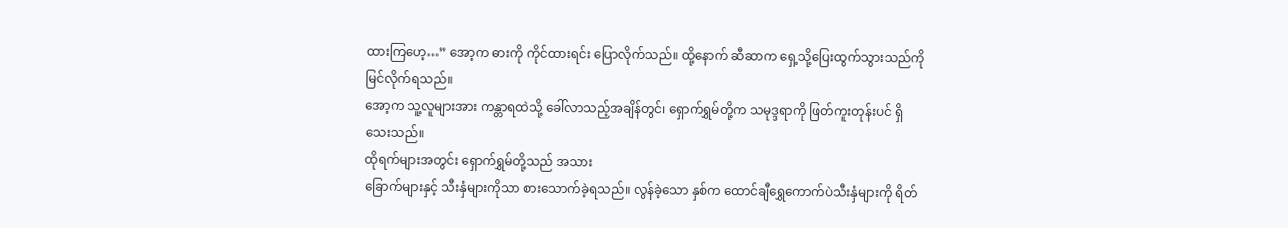ထားကြဟေ့…” အော့က ဓားကို ကိုင်ထားရင်း ပြောလိုက်သည်။ ထို့နောက် ဆီဆာက ရှေ့သို့ပြေးထွက်သွားသည်ကို မြင်လိုက်ရသည်။
အော့က သူ့လူများအား ကန္တာရထဲသို့ ခေါ်လာသည့်အချိန်တွင်၊ ရှောက်ရွှမ်တို့က သမုဒ္ဒရာကို ဖြတ်ကူးတုန်းပင် ရှိသေးသည်။
ထိုရက်များအတွင်း ရှောက်ရွှမ်တို့သည် အသား
ခြောက်များနှင့် သီးနှံများကိုသာ စားသောက်ခဲ့ရသည်။ လွန်ခဲ့သော နှစ်က ထောင်ချီရွှေကောက်ပဲသီးနှံများကို ရိတ်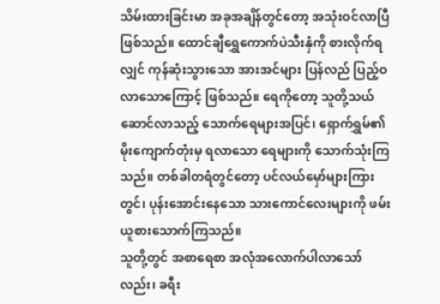သိမ်းထားခြင်းမာ အခုအချိန်တွင်တော့ အသုံးဝင်လာပြီဖြစ်သည်။ ထောင်ချီရွှေကောက်ပဲသီးနှံကို စားလိုက်ရလျှင် ကုန်ဆုံးသွားသော အားအင်များ ပြန်လည် ပြည့်ဝလာသောကြောင့် ဖြစ်သည်။ ရေကိုတော့ သူတို့သယ်ဆောင်လာသည့် သောက်ရေများအပြင်၊ ရှောက်ရွှမ်၏မိုးကျောက်တုံးမှ ရလာသော ရေများကို သောက်သုံးကြသည်။ တစ်ခါတရံတွင်တော့ ပင်လယ်မှော်များကြားတွင်၊ ပုန်းအောင်းနေသော သားကောင်လေးများကို ဖမ်းယူစားသောက်ကြသည်။
သူတို့တွင် အစာရေစာ အလုံအလောက်ပါလာသော်လည်း၊ ခရီး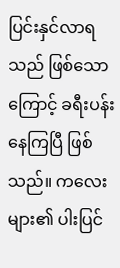ပြင်းနှင်လာရသည် ဖြစ်သောကြောင့် ခရီးပန်းနေကြပြီ ဖြစ်သည်။ ကလေးများ၏ ပါးပြင်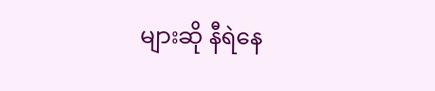များဆို နီရဲနေ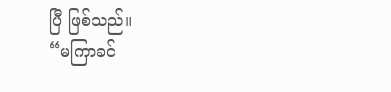ပြီ ဖြစ်သည်။
“မကြာခင်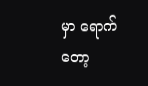မှာ ရောက်တော့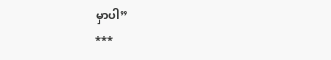မှာပါ”
***